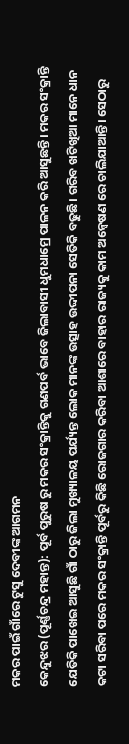ମକର ପାଇଁ ଗାଁରେ ଟୁସୁ ଦେବୀଙ୍କ ଆଗମନ
କେନ୍ଦୁଝର (ପୂର୍ଣ୍ଣଚନ୍ଦ୍ର ମହାନ୍ତ): ପୂର୍ବ ପୁରୁଷ ରୁ ମକର ସଂକ୍ରାନ୍ତିକୁ ଗଣପର୍ବ ଭାବେ ଜିଲାବାସୀ ଧୁମଧାମ୍ରେ ପାଳନ କରି ଆସୁଛନ୍ତି। ମକର ସଂକ୍ରାନ୍ତି ଯେତିକି ପାଖେଇ ଆସୁଛି ଗାଁ ଠାରୁ ଜିଲା ମୁଖ୍ୟାଳୟ ପର୍ଯ୍ୟନ୍ତ ଲୋକ ମାନଙ୍କ ଉତ୍ସାହ ଉଦ୍ଦୀପନା ସେତିକି ବଢୁଛି। ଗରିବ ଖଟିଖିଆ ମାନେ ଧାନ କଟା ସରିବା ପରେ ମକର ସଂକ୍ରାନ୍ତି ପୂର୍ବରୁ କିଛି ରୋଜଗାର କରିବା ଆଶାରେ ବାହାର ରାଜ୍ୟକୁ କାମ ଅନ୍ୱେଷଣ ରେ ଚାଲିଯାଆନ୍ତି। ସେଠାରୁ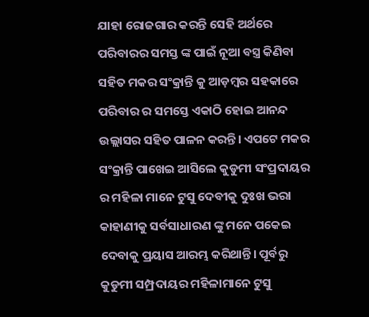ଯାହା ରୋଜଗାର କରନ୍ତି ସେହି ଅର୍ଥରେ ପରିବାରର ସମସ୍ତ ଙ୍କ ପାଇଁ ନୂଆ ବସ୍ତ୍ର କିଣିବା ସହିତ ମକର ସଂକ୍ରାନ୍ତି କୁ ଆଡ଼ମ୍ବର ସହକାରେ ପରିବାର ର ସମସ୍ତେ ଏକାଠି ହୋଇ ଆନନ୍ଦ ଉଲ୍ଲାସର ସହିତ ପାଳନ କରନ୍ତି। ଏପଟେ ମକର ସଂକ୍ରାନ୍ତି ପାଖେଇ ଆସିଲେ କୁଡୁମୀ ସଂପ୍ରଦାୟର ର ମହିଳା ମାନେ ଟୁସୁ ଦେବୀକୁ ଦୁଃଖ ଭରା କାହାଣୀକୁ ସର୍ବସାଧାରଣ ଙ୍କୁ ମନେ ପକେଇ ଦେବାକୁ ପ୍ରୟାସ ଆରମ୍ଭ କରିଥାନ୍ତି। ପୂର୍ବରୁ କୁଡୁମୀ ସମ୍ପ୍ରଦାୟର ମହିଳାମାନେ ଟୁସୁ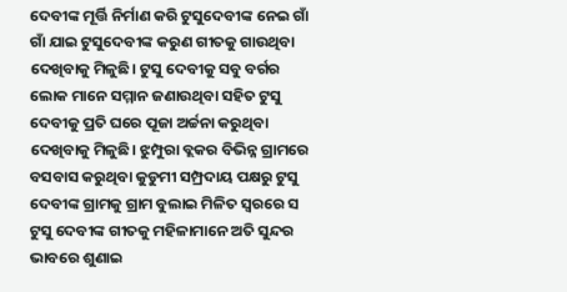ଦେବୀଙ୍କ ମୂର୍ତ୍ତି ନିର୍ମାଣ କରି ଟୁସୁଦେବୀଙ୍କ ନେଇ ଗାଁ ଗାଁ ଯାଇ ଟୁସୁଦେବୀଙ୍କ କରୁଣ ଗୀତକୁ ଗାଉଥିବା ଦେଖିବାକୁ ମିଳୁଛି। ଟୁସୁ ଦେବୀକୁ ସବୁ ବର୍ଗର ଲୋକ ମାନେ ସମ୍ମାନ ଜଣାଉଥିବା ସହିତ ଟୁସୁ ଦେବୀକୁ ପ୍ରତି ଘରେ ପୂଜା ଅର୍ଚ୍ଚନା କରୁଥିବା ଦେଖିବାକୁ ମିଳୁଛି। ଝୁମ୍ପୁରା ବ୍ଲକର ବିଭିନ୍ନ ଗ୍ରାମରେ ବସବାସ କରୁଥିବା କୁଡୁମୀ ସମ୍ପ୍ରଦାୟ ପକ୍ଷରୁ ଟୁସୁ ଦେବୀଙ୍କ ଗ୍ରାମକୁ ଗ୍ରାମ ବୁଲାଇ ମିଳିତ ସ୍ବରରେ ସ ଟୁସୁ ଦେବୀଙ୍କ ଗୀତକୁ ମହିଳାମାନେ ଅତି ସୁନ୍ଦର ଭାବରେ ଶୁଣାଇ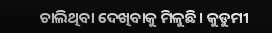ଚାଲିଥିବା ଦେଖିବାକୁ ମିଳୁଛି। କୁଡୁମୀ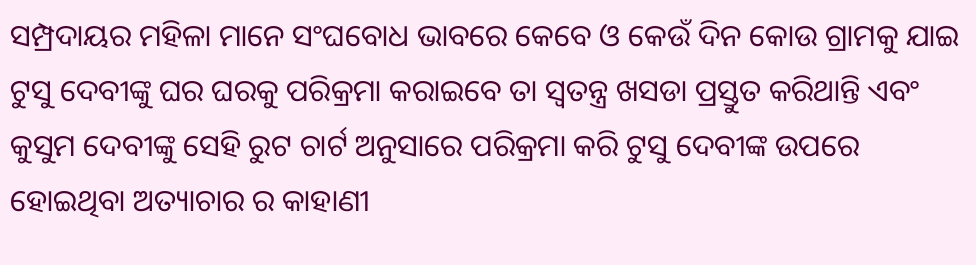ସମ୍ପ୍ରଦାୟର ମହିଳା ମାନେ ସଂଘବୋଧ ଭାବରେ କେବେ ଓ କେଉଁ ଦିନ କୋଉ ଗ୍ରାମକୁ ଯାଇ ଟୁସୁ ଦେବୀଙ୍କୁ ଘର ଘରକୁ ପରିକ୍ରମା କରାଇବେ ତା ସ୍ବତନ୍ତ୍ର ଖସଡା ପ୍ରସ୍ତୁତ କରିଥାନ୍ତି ଏବଂ କୁସୁମ ଦେବୀଙ୍କୁ ସେହି ରୁଟ ଚାର୍ଟ ଅନୁସାରେ ପରିକ୍ରମା କରି ଟୁସୁ ଦେବୀଙ୍କ ଉପରେ ହୋଇଥିବା ଅତ୍ୟାଚାର ର କାହାଣୀ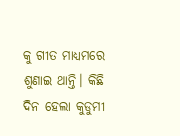କୁ ଗୀତ ମାଧ୍ୟମରେ ଶୁଣାଇ ଥାନ୍ତି। କିଛି ଦିନ ହେଲା କୁଡୁମୀ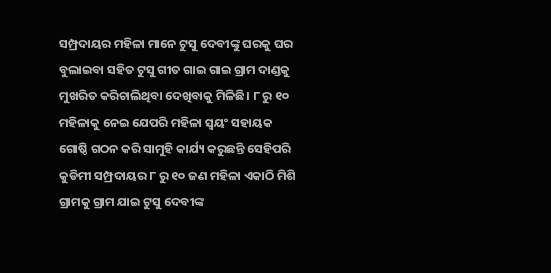ସମ୍ପ୍ରଦାୟର ମହିଳା ମାନେ ଟୁସୁ ଦେବୀଙ୍କୁ ଘରକୁ ଘର ବୁଲାଇବା ସହିତ ଟୁସୁ ଗୀତ ଗାଇ ଗାଇ ଗ୍ରାମ ଦାଣ୍ଡକୁ ମୁଖରିତ କରିଚାଲିଥିବା ଦେଖିବାକୁ ମିଳିଛି। ୮ ରୁ ୧୦ ମହିଳାକୁ ନେଇ ଯେପରି ମହିଳା ସ୍ବୟଂ ସହାୟକ ଗୋଷ୍ଠି ଗଠନ କରି ସାମୁହି କାର୍ଯ୍ୟ କରୁଛନ୍ତି ସେହିପରି କୁଡିମୀ ସମ୍ପ୍ରଦାୟର ୮ ରୁ ୧୦ ଜଣ ମହିଳା ଏକାଠି ମିଶି ଗ୍ରାମକୁ ଗ୍ରାମ ଯାଇ ଟୁସୁ ଦେବୀଙ୍କ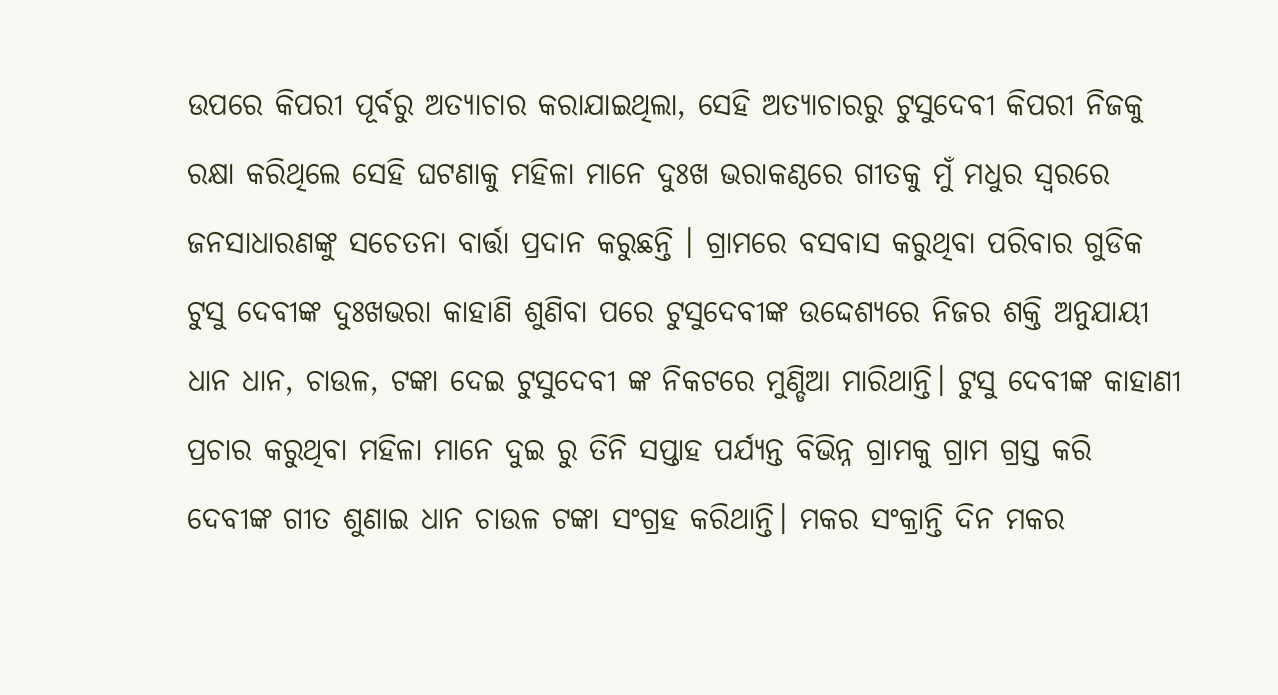ଉପରେ କିପରୀ ପୂର୍ବରୁ ଅତ୍ୟାଚାର କରାଯାଇଥିଲା, ସେହି ଅତ୍ୟାଚାରରୁ ଟୁସୁଦେବୀ କିପରୀ ନିଜକୁ ରକ୍ଷା କରିଥିଲେ ସେହି ଘଟଣାକୁ ମହିଳା ମାନେ ଦୁଃଖ ଭରାକଣ୍ଠରେ ଗୀତକୁ ମୁଁ ମଧୁର ସ୍ଵରରେ ଜନସାଧାରଣଙ୍କୁ ସଚେତନା ବାର୍ତ୍ତା ପ୍ରଦାନ କରୁଛନ୍ତି । ଗ୍ରାମରେ ବସବାସ କରୁଥିବା ପରିବାର ଗୁଡିକ ଟୁସୁ ଦେବୀଙ୍କ ଦୁଃଖଭରା କାହାଣି ଶୁଣିବା ପରେ ଟୁସୁଦେବୀଙ୍କ ଉଦ୍ଦେଶ୍ୟରେ ନିଜର ଶକ୍ତି ଅନୁଯାୟୀ ଧାନ ଧାନ, ଚାଉଳ, ଟଙ୍କା ଦେଇ ଟୁସୁଦେବୀ ଙ୍କ ନିକଟରେ ମୁଣ୍ଡିଆ ମାରିଥାନ୍ତି। ଟୁସୁ ଦେବୀଙ୍କ କାହାଣୀ ପ୍ରଚାର କରୁଥିବା ମହିଳା ମାନେ ଦୁଇ ରୁ ତିନି ସପ୍ତାହ ପର୍ଯ୍ୟନ୍ତ ବିଭିନ୍ନ ଗ୍ରାମକୁ ଗ୍ରାମ ଗ୍ରସ୍ତ କରି ଦେବୀଙ୍କ ଗୀତ ଶୁଣାଇ ଧାନ ଚାଉଳ ଟଙ୍କା ସଂଗ୍ରହ କରିଥାନ୍ତି। ମକର ସଂକ୍ରାନ୍ତି ଦିନ ମକର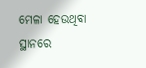ମେଳା ହେଉଥିବା ସ୍ଥାନରେ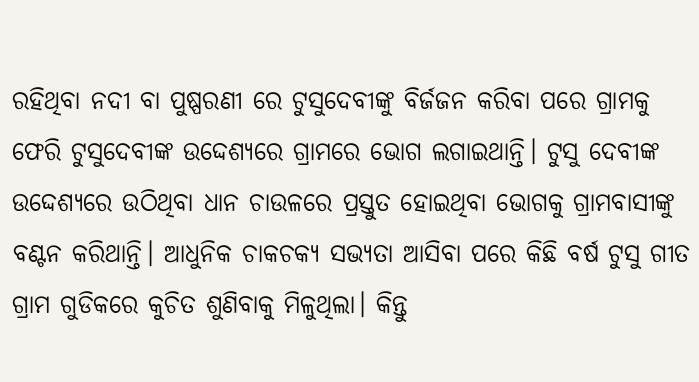ରହିଥିବା ନଦୀ ବା ପୁଷ୍ପରଣୀ ରେ ଟୁସୁଦେବୀଙ୍କୁ ବିର୍ଜଜନ କରିବା ପରେ ଗ୍ରାମକୁ ଫେରି ଟୁସୁଦେବୀଙ୍କ ଉଦ୍ଦେଶ୍ୟରେ ଗ୍ରାମରେ ଭୋଗ ଲଗାଇଥାନ୍ତି। ଟୁସୁ ଦେବୀଙ୍କ ଉଦ୍ଦେଶ୍ୟରେ ଉଠିଥିବା ଧାନ ଚାଉଳରେ ପ୍ରସ୍ତୁତ ହୋଇଥିବା ଭୋଗକୁ ଗ୍ରାମବାସୀଙ୍କୁ ବଣ୍ଟନ କରିଥାନ୍ତି। ଆଧୁନିକ ଚାକଚକ୍ୟ ସଭ୍ୟତା ଆସିବା ପରେ କିଛି ବର୍ଷ ଟୁସୁ ଗୀତ ଗ୍ରାମ ଗୁଡିକରେ କୁଚିତ ଶୁଣିବାକୁ ମିଳୁଥିଲା। କିନ୍ତୁ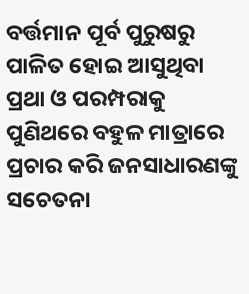ବର୍ତ୍ତମାନ ପୂର୍ବ ପୁରୁଷରୁ ପାଳିତ ହୋଇ ଆସୁଥିବା ପ୍ରଥା ଓ ପରମ୍ପରାକୁ ପୁଣିଥରେ ବହୁଳ ମାତ୍ରାରେ ପ୍ରଚାର କରି ଜନସାଧାରଣଙ୍କୁ ସଚେତନା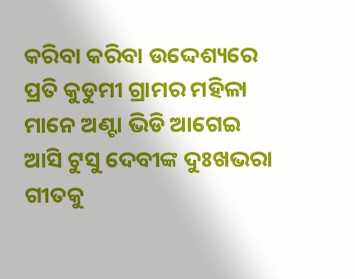କରିବା କରିବା ଉଦ୍ଦେଶ୍ୟରେ ପ୍ରତି କୁଡୁମୀ ଗ୍ରାମର ମହିଳା ମାନେ ଅଣ୍ଟା ଭିଡି ଆଗେଇ ଆସି ଟୁସୁ ଦେବୀଙ୍କ ଦୁଃଖଭରା ଗୀତକୁ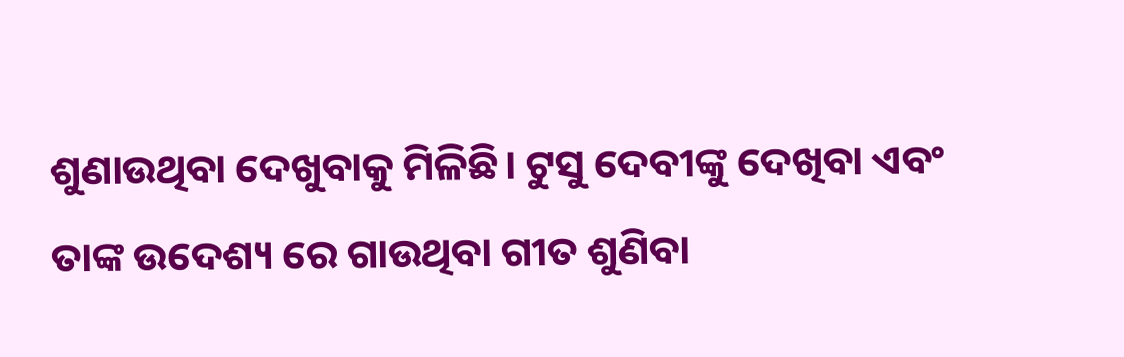ଶୁଣାଉଥିବା ଦେଖୁବାକୁ ମିଳିଛି। ଟୁସୁ ଦେବୀଙ୍କୁ ଦେଖିବା ଏବଂ ତାଙ୍କ ଉଦେଶ୍ୟ ରେ ଗାଉଥିବା ଗୀତ ଶୁଣିବା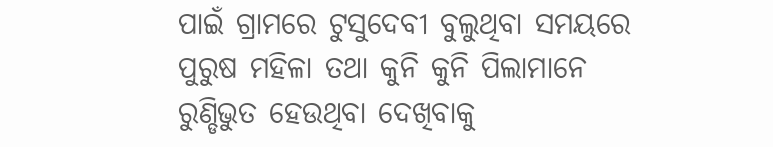ପାଇଁ ଗ୍ରାମରେ ଟୁସୁଦେବୀ ବୁଲୁଥିବା ସମୟରେ ପୁରୁଷ ମହିଳା ତଥା କୁନି କୁନି ପିଲାମାନେ ରୁଣ୍ଡିଭୁତ ହେଉଥିବା ଦେଖିବାକୁ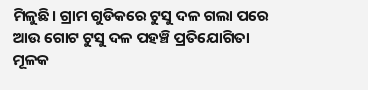ମିଳୁଛି। ଗ୍ରାମ ଗୁଡିକରେ ଟୁସୁ ଦଳ ଗଲା ପରେ ଆଉ ଗୋଟ ଟୁସୁ ଦଳ ପହଞ୍ଚି ପ୍ରତିଯୋଗିତା ମୂଳକ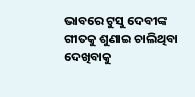ଭାବରେ ଟୁସୁ ଦେବୀଙ୍କ ଗୀତକୁ ଶୁଣାଇ ଚାଲିଥିବା ଦେଖିବାକୁ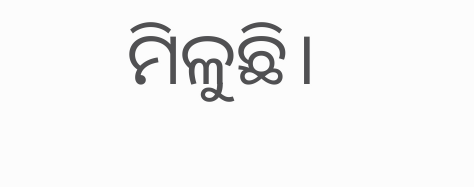ମିଳୁଛି।